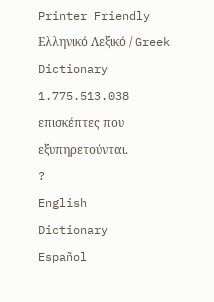Printer Friendly
Ελληνικό Λεξικό / Greek Dictionary
1.775.513.038 επισκέπτες που εξυπηρετούνται.
?
English
Dictionary
Español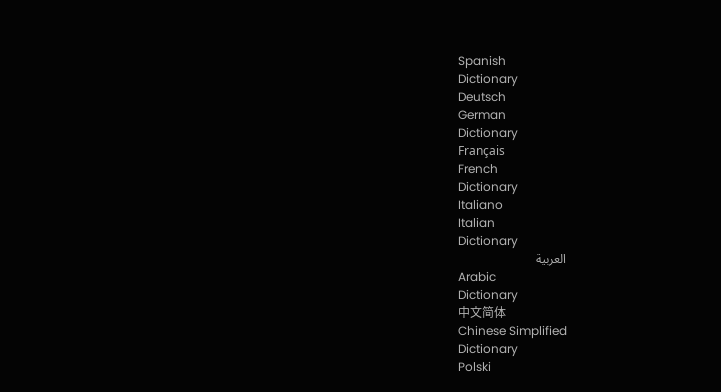Spanish
Dictionary
Deutsch
German
Dictionary
Français
French
Dictionary
Italiano
Italian
Dictionary
العربية
Arabic
Dictionary
中文简体
Chinese Simplified
Dictionary
Polski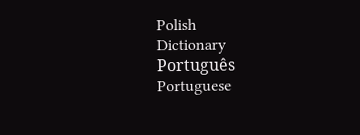Polish
Dictionary
Português
Portuguese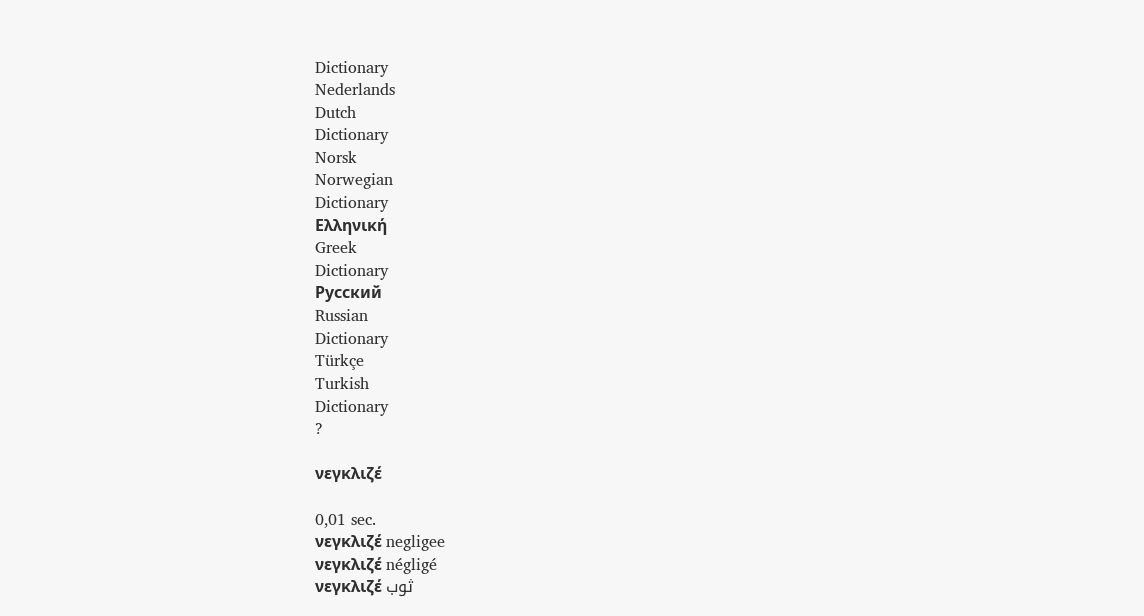Dictionary
Nederlands
Dutch
Dictionary
Norsk
Norwegian
Dictionary
Ελληνική
Greek
Dictionary
Русский
Russian
Dictionary
Türkçe
Turkish
Dictionary
?

νεγκλιζέ

0,01 sec.
νεγκλιζέ negligee
νεγκλιζέ négligé
νεγκλιζέ ثوب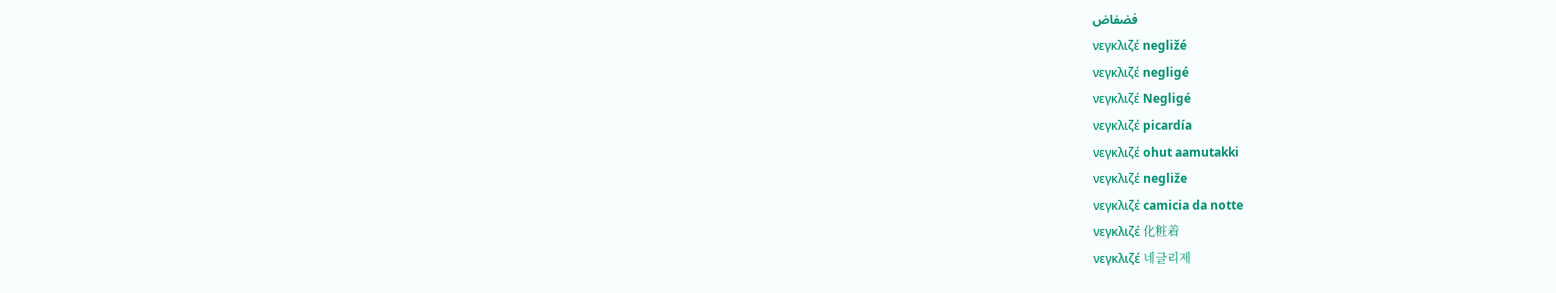فضفاض
νεγκλιζέ negližé
νεγκλιζέ negligé
νεγκλιζέ Negligé
νεγκλιζέ picardía
νεγκλιζέ ohut aamutakki
νεγκλιζέ negliže
νεγκλιζέ camicia da notte
νεγκλιζέ 化粧着
νεγκλιζέ 네글리제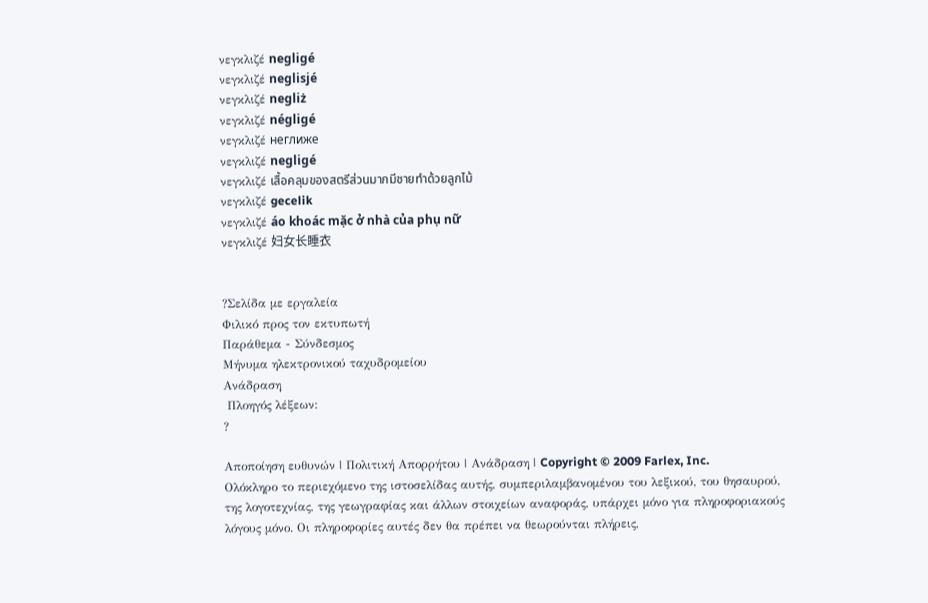νεγκλιζέ negligé
νεγκλιζέ neglisjé
νεγκλιζέ negliż
νεγκλιζέ négligé
νεγκλιζέ неглиже
νεγκλιζέ negligé
νεγκλιζέ เสื้อคลุมของสตรีส่วนมากมีชายทำด้วยลูกไม้
νεγκλιζέ gecelik
νεγκλιζέ áo khoác mặc ở nhà của phụ nữ
νεγκλιζέ 妇女长睡衣


?Σελίδα με εργαλεία
Φιλικό προς τον εκτυπωτή
Παράθεμα - Σύνδεσμος
Μήνυμα ηλεκτρονικού ταχυδρομείου
Ανάδραση
 Πλοηγός λέξεων:
?

Αποποίηση ευθυνών | Πολιτική Απορρήτου | Ανάδραση | Copyright © 2009 Farlex, Inc.
Ολόκληρο το περιεχόμενο της ιστοσελίδας αυτής, συμπεριλαμβανομένου του λεξικού, του θησαυρού, της λογοτεχνίας, της γεωγραφίας και άλλων στοιχείων αναφοράς, υπάρχει μόνο για πληροφοριακούς λόγους μόνο. Οι πληροφορίες αυτές δεν θα πρέπει να θεωρούνται πλήρεις,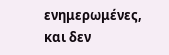ενημερωμένες, και δεν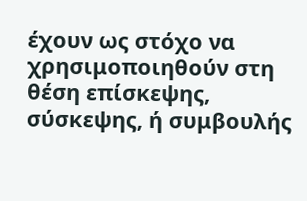έχουν ως στόχο να χρησιμοποιηθούν στη θέση επίσκεψης, σύσκεψης, ή συμβουλής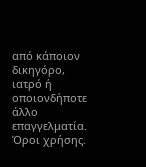από κάποιον δικηγόρο, ιατρό ή οποιονδήποτε άλλο επαγγελματία. Όροι χρήσης.